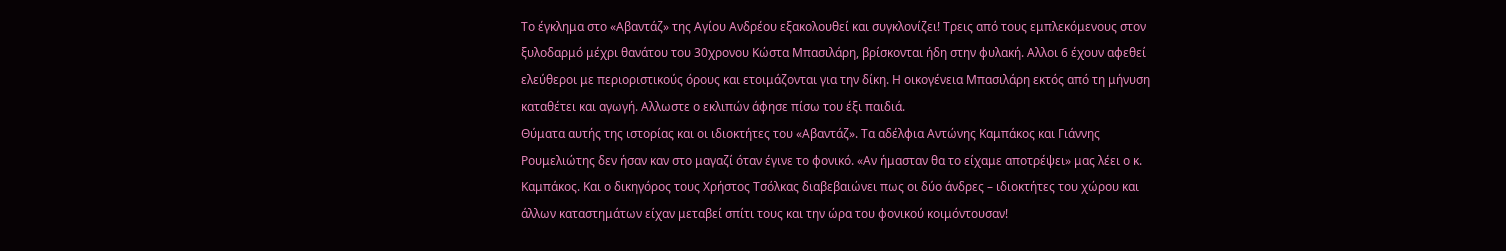Το έγκλημα στο «Αβαντάζ» της Αγίου Ανδρέου εξακολουθεί και συγκλονίζει! Τρεις από τους εμπλεκόμενους στον ξυλοδαρμό μέχρι θανάτου του 30χρονου Κώστα Μπασιλάρη, βρίσκονται ήδη στην φυλακή. Αλλοι 6 έχουν αφεθεί ελεύθεροι με περιοριστικούς όρους και ετοιμάζονται για την δίκη. Η οικογένεια Μπασιλάρη εκτός από τη μήνυση καταθέτει και αγωγή. Αλλωστε ο εκλιπών άφησε πίσω του έξι παιδιά.
Θύματα αυτής της ιστορίας και οι ιδιοκτήτες του «Αβαντάζ». Τα αδέλφια Αντώνης Καμπάκος και Γιάννης Ρουμελιώτης δεν ήσαν καν στο μαγαζί όταν έγινε το φονικό. «Αν ήμασταν θα το είχαμε αποτρέψει» μας λέει ο κ. Καμπάκος. Και ο δικηγόρος τους Χρήστος Τσόλκας διαβεβαιώνει πως οι δύο άνδρες – ιδιοκτήτες του χώρου και άλλων καταστημάτων είχαν μεταβεί σπίτι τους και την ώρα του φονικού κοιμόντουσαν!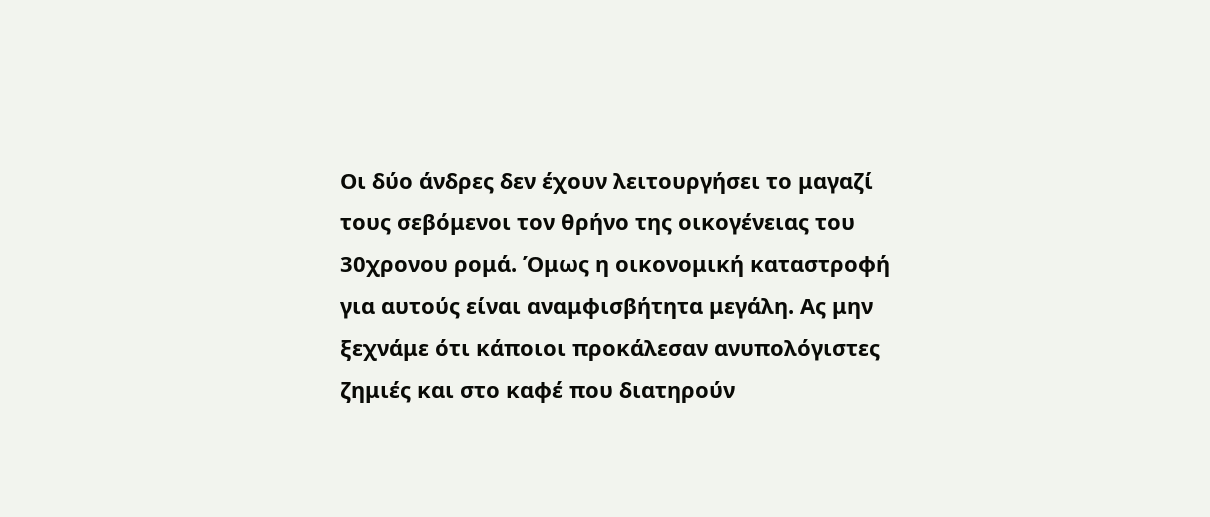Οι δύο άνδρες δεν έχουν λειτουργήσει το μαγαζί τους σεβόμενοι τον θρήνο της οικογένειας του 30χρονου ρομά. Όμως η οικονομική καταστροφή για αυτούς είναι αναμφισβήτητα μεγάλη. Ας μην ξεχνάμε ότι κάποιοι προκάλεσαν ανυπολόγιστες ζημιές και στο καφέ που διατηρούν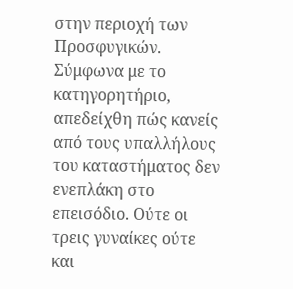στην περιοχή των Προσφυγικών. Σύμφωνα με το κατηγορητήριο, απεδείχθη πώς κανείς από τους υπαλλήλους του καταστήματος δεν ενεπλάκη στο επεισόδιο. Ούτε οι τρεις γυναίκες ούτε και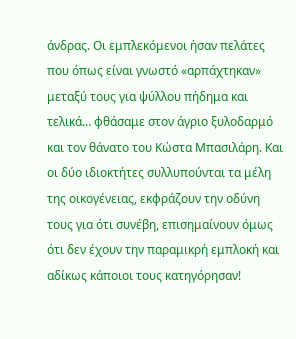άνδρας. Οι εμπλεκόμενοι ήσαν πελάτες που όπως είναι γνωστό «αρπάχτηκαν» μεταξύ τους για ψύλλου πήδημα και τελικά… φθάσαμε στον άγριο ξυλοδαρμό και τον θάνατο του Κώστα Μπασιλάρη. Και οι δύο ιδιοκτήτες συλλυπούνται τα μέλη της οικογένειας, εκφράζουν την οδύνη τους για ότι συνέβη, επισημαίνουν όμως ότι δεν έχουν την παραμικρή εμπλοκή και αδίκως κάποιοι τους κατηγόρησαν!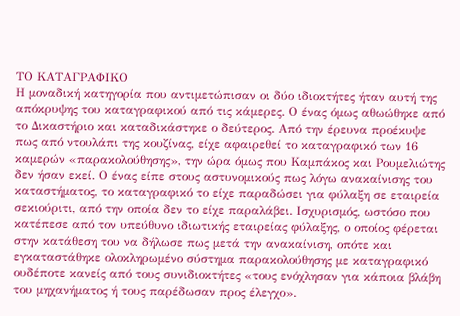ΤΟ ΚΑΤΑΓΡΑΦΙΚΟ
Η μοναδική κατηγορία που αντιμετώπισαν οι δύο ιδιοκτήτες ήταν αυτή της απόκρυψης του καταγραφικού από τις κάμερες. Ο ένας όμως αθωώθηκε από το Δικαστήριο και καταδικάστηκε ο δεύτερος. Από την έρευνα προέκυψε πως από ντουλάπι της κουζίνας, είχε αφαιρεθεί το καταγραφικό των 16 καμερών «παρακολούθησης», την ώρα όμως που Καμπάκος και Ρουμελιώτης δεν ήσαν εκεί. Ο ένας είπε στους αστυνομικούς πως λόγω ανακαίνισης του καταστήματος, το καταγραφικό το είχε παραδώσει για φύλαξη σε εταιρεία σεκιούριτι, από την οποία δεν το είχε παραλάβει. Ισχυρισμός, ωστόσο που κατέπεσε από τον υπεύθυνο ιδιωτικής εταιρείας φύλαξης, ο οποίος φέρεται στην κατάθεση του να δήλωσε πως μετά την ανακαίνιση, οπότε και εγκαταστάθηκε ολοκληρωμένο σύστημα παρακολούθησης με καταγραφικό ουδέποτε κανείς από τους συνιδιοκτήτες «τους ενόχλησαν για κάποια βλάβη του μηχανήματος ή τους παρέδωσαν προς έλεγχο».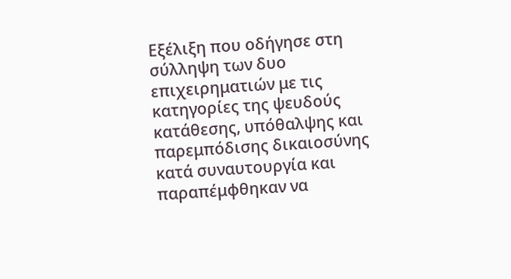Εξέλιξη που οδήγησε στη σύλληψη των δυο επιχειρηματιών με τις κατηγορίες της ψευδούς κατάθεσης, υπόθαλψης και παρεμπόδισης δικαιοσύνης κατά συναυτουργία και παραπέμφθηκαν να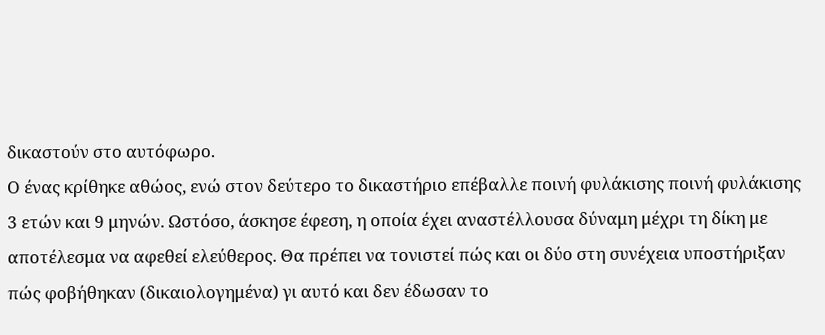δικαστούν στο αυτόφωρο.
Ο ένας κρίθηκε αθώος, ενώ στον δεύτερο το δικαστήριο επέβαλλε ποινή φυλάκισης ποινή φυλάκισης 3 ετών και 9 μηνών. Ωστόσο, άσκησε έφεση, η οποία έχει αναστέλλουσα δύναμη μέχρι τη δίκη με αποτέλεσμα να αφεθεί ελεύθερος. Θα πρέπει να τονιστεί πώς και οι δύο στη συνέχεια υποστήριξαν πώς φοβήθηκαν (δικαιολογημένα) γι αυτό και δεν έδωσαν το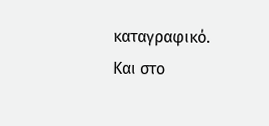καταγραφικό. Και στο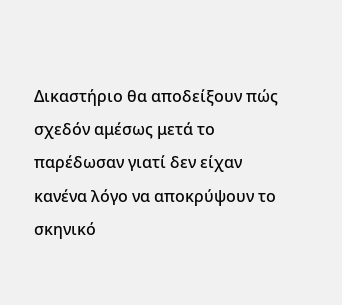Δικαστήριο θα αποδείξουν πώς σχεδόν αμέσως μετά το παρέδωσαν γιατί δεν είχαν κανένα λόγο να αποκρύψουν το σκηνικό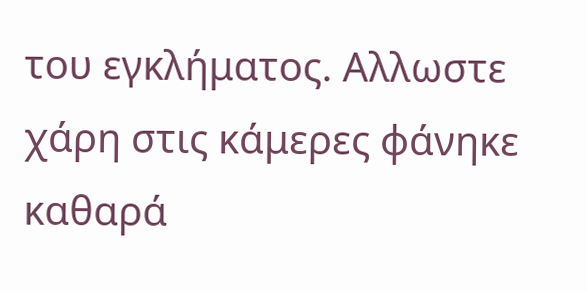του εγκλήματος. Αλλωστε χάρη στις κάμερες φάνηκε καθαρά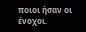ποιοι ήσαν οι ένοχοι.